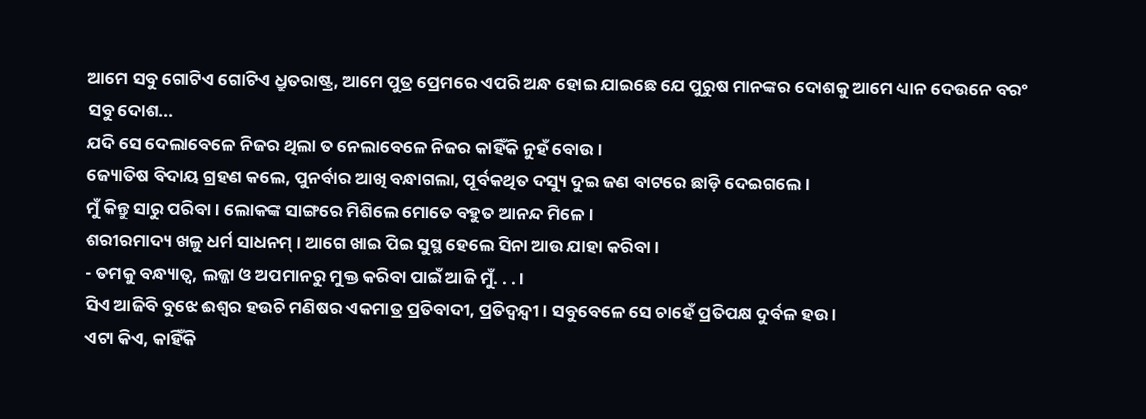ଆମେ ସବୁ ଗୋଟିଏ ଗୋଟିଏ ଧ୍ରୁତରାଷ୍ଟ୍ର, ଆମେ ପୁତ୍ର ପ୍ରେମରେ ଏପରି ଅନ୍ଧ ହୋଇ ଯାଇଛେ ଯେ ପୁରୁଷ ମାନଙ୍କର ଦୋଶକୁ ଆମେ ଧ୍ୟାନ ଦେଉନେ ବରଂ ସବୁ ଦୋଶ...
ଯଦି ସେ ଦେଲାବେଳେ ନିଜର ଥିଲା ତ ନେଲାବେଳେ ନିଜର କାହିଁକି ନୁହଁ ବୋଉ ।
ଜ୍ୟୋତିଷ ବିଦାୟ ଗ୍ରହଣ କଲେ, ପୁନର୍ବାର ଆଖି ବନ୍ଧାଗଲା, ପୂର୍ବକଥିତ ଦସ୍ୟୁ ଦୁଇ ଜଣ ବାଟରେ ଛାଡ଼ି ଦେଇଗଲେ ।
ମୁଁ କିନ୍ତୁ ସାରୁ ପରିବା । ଲୋକଙ୍କ ସାଙ୍ଗରେ ମିଶିଲେ ମୋତେ ବହୁତ ଆନନ୍ଦ ମିଳେ ।
ଶରୀରମାଦ୍ୟ ଖଳୁ ଧର୍ମ ସାଧନମ୍ । ଆଗେ ଖାଇ ପିଇ ସୁସ୍ଥ ହେଲେ ସିନା ଆଉ ଯାହା କରିବା ।
- ତମକୁ ବନ୍ଧ୍ୟାତ୍ୱ, ଲଜ୍ଜା ଓ ଅପମାନରୁ ମୁକ୍ତ କରିବା ପାଇଁ ଆଜି ମୁଁ. . . ।
ସିଏ ଆଜିବି ବୁଝେ ଈଶ୍ୱର ହଉଚି ମଣିଷର ଏକମାତ୍ର ପ୍ରତିବାଦୀ, ପ୍ରତିଦ୍ୱନ୍ଦ୍ୱୀ । ସବୁବେଳେ ସେ ଚାହେଁ ପ୍ରତିପକ୍ଷ ଦୁର୍ବଳ ହଉ ।
ଏଟା କିଏ, କାହିଁକି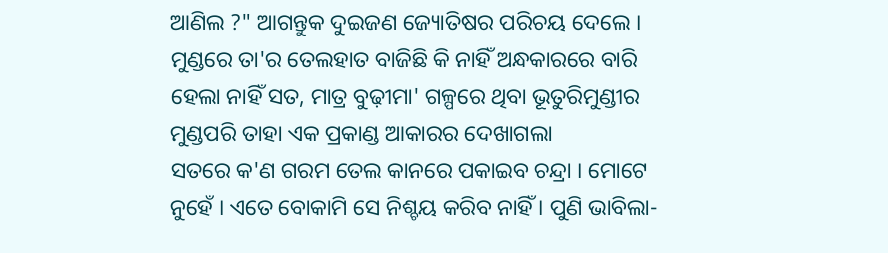ଆଣିଲ ?" ଆଗନ୍ତୁକ ଦୁଇଜଣ ଜ୍ୟୋତିଷର ପରିଚୟ ଦେଲେ ।
ମୁଣ୍ଡରେ ତା'ର ତେଲହାତ ବାଜିଛି କି ନାହିଁ ଅନ୍ଧକାରରେ ବାରି ହେଲା ନାହିଁ ସତ, ମାତ୍ର ବୁଢ଼ୀମା' ଗଳ୍ପରେ ଥିବା ଭୂତୁରିମୁଣ୍ଡୀର ମୁଣ୍ଡପରି ତାହା ଏକ ପ୍ରକାଣ୍ଡ ଆକାରର ଦେଖାଗଲା
ସତରେ କ'ଣ ଗରମ ତେଲ କାନରେ ପକାଇବ ଚନ୍ଦ୍ରା । ମୋଟେ ନୁହେଁ । ଏତେ ବୋକାମି ସେ ନିଶ୍ଚୟ କରିବ ନାହିଁ । ପୁଣି ଭାବିଲା-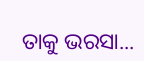ତାକୁ ଭରସା...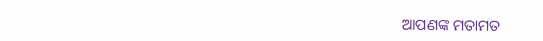ଆପଣଙ୍କ ମତାମତ